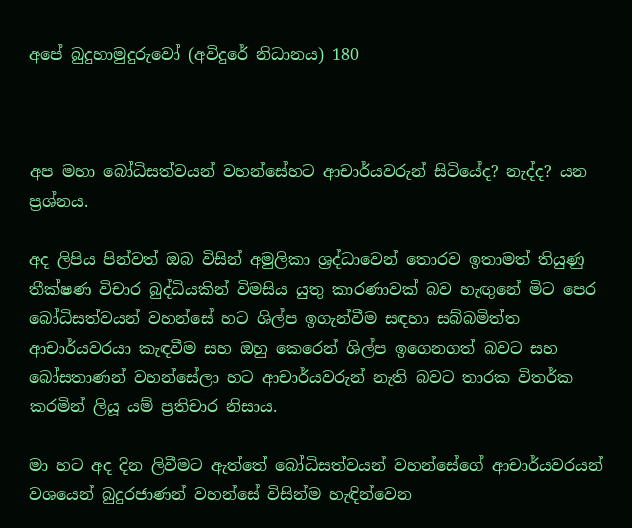අපේ බුදුහාමුදුරුවෝ (අවිදුරේ නිධානය) 180



අප මහා බෝධිසත්වයන් වහන්සේහට ආචාර්යවරුන් සිටියේද? නැද්ද? යන ප්‍රශ්නය.

අද ලිපිය පින්වත් ඔබ විසින් අමුලිකා ශ්‍රද්ධාවෙන් තොරව ඉතාමත් තියුණු තීක්ෂණ විචාර බුද්ධියකින් විමසිය යුතු කාරණාවක් බව හැඟුනේ මිට පෙර බෝධිසත්වයන් වහන්සේ හට ශිල්ප ඉගැන්වීම සඳහා සබ්බමිත්ත ආචාර්යවරයා කැඳවීම සහ ඔහු කෙරෙන් ශිල්ප ඉගෙනගත් බවට සහ බෝසතාණන් වහන්සේලා හට ආචාර්යවරුන් නැති බවට තාරක විතර්ක කරමින් ලියූ යම් ප්‍රතිචාර නිසාය.

මා හට අද දින ලිවීමට ඇත්තේ බෝධිසත්වයන් වහන්සේගේ ආචාර්යවරයන් වශයෙන් බුදුරජාණන් වහන්සේ විසින්ම හැඳින්වෙන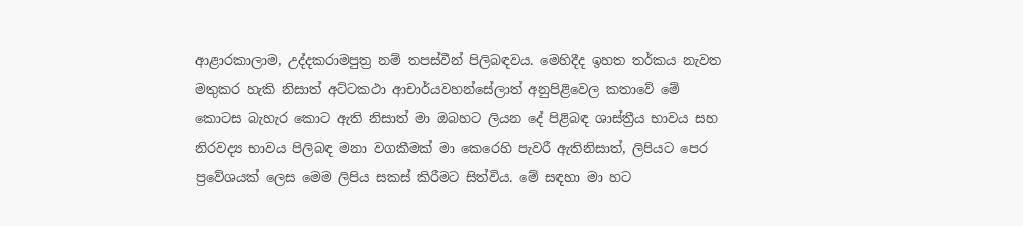ආළාරකාලාම, උද්දකරාමපුත්‍ර‍ නම් තපස්වීන් පිලිබඳවය. මෙහිදීද ඉහත තර්කය නැවත මතුකර හැකි නිසාත් අට්ටකථා ආචාර්යවහන්සේලාත් අනුපිළිවෙල කතාවේ මේ කොටස බැහැර කොට ඇති නිසාත් මා ඔබහට ලියන දේ පිළිබඳ ශාස්ත්‍රීය භාවය සහ නිරවද්‍ය භාවය පිලිබඳ මනා වගකීමක් මා කෙරෙහි පැවරී ඇතිනිසාත්, ලිපියට පෙර ප්‍රවේශයක් ලෙස මෙම ලිපිය සකස් කිරීමට සිත්විය. මේ සඳහා මා හට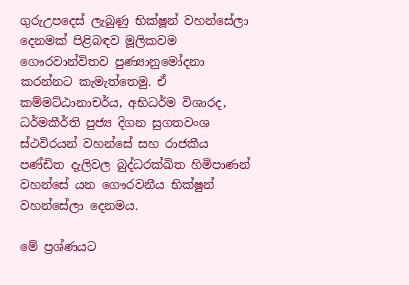ගුරුඋපදෙස් ලැබුණු භික්ෂූන් වහන්සේලා දෙනමක් පිළිබඳව මූලිකවම ගෞරවාන්විතව පුණ්‍යානුමෝදනා කරන්නට කැමැත්තෙමු. ඒ කම්මට්ඨානාචර්ය, අභිධර්ම විශාරද, ධර්මකීර්ති පුජ්‍ය දිගන සුගතවංශ ස්ථවිරයන් වහන්සේ සහ රාජකීය පණ්ඩිත දැලිවල බුද්ධරක්ඛිත හිමිපාණන් වහන්සේ යන ගෞරවනීය භික්ෂුන් වහන්සේලා දෙනමය.

මේ ප්‍රශ්ණයට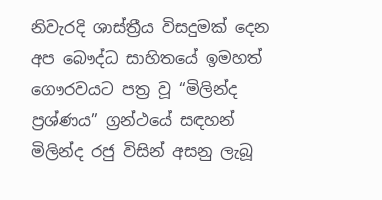නිවැරදි ශාස්ත්‍රීය විසදුමක් දෙන අප බෞද්ධ සාහිතයේ ඉමහත් ගෞරවයට පත්‍ර වූ “මිලින්ද ප්‍රශ්ණය” ග්‍රන්ථයේ සඳහන් මිලින්ද රජු විසින් අසනු ලැබූ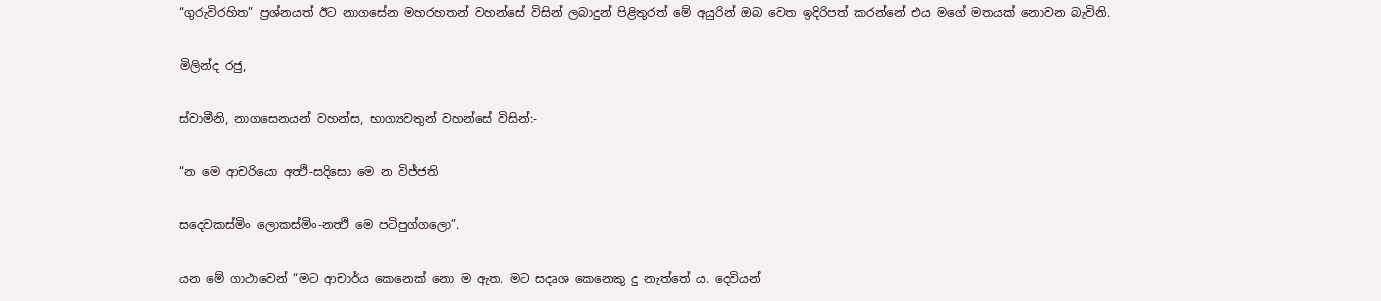“ගුරුවිරහිත” ප්‍ර‍ශ්නයත් ඊට නාගසේන මහරහතන් වහන්සේ විසින් ලබාදුන් පිළිතුරත් මේ අයුරින් ඔබ වෙත ඉදිරිපත් කරන්නේ එය මගේ මතයක් නොවන බැවිනි.

මිලින්ද රජු,

ස්වාමීනි, නාගසෙනයන් වහන්ස, භාග්‍යවතුන් වහන්සේ විසින්:-

“න මෙ ආචරියො අත්‍ථි-සදිසො මෙ න විජ්ජති

සදෙවකස්මිං ලොකස්මිං-නත්‍ථි මෙ පටිපුග්ගලො”.

යන මේ ගාථාවෙන් “මට ආචාර්ය කෙනෙක් නො ම ඇත. මට සදෘශ කෙනෙකු දු නැත්තේ ය. දෙවියන්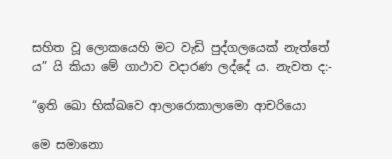සහිත වූ ලොකයෙහි මට වැඩි පුද්ගලයෙක් නැත්තේ ය” යි කියා මේ ගාථාව වදාරණ ලද්දේ ය. නැවත ද:-

“ඉති ඛො භික්ඛවෙ ආලාරොකාලාමො ආචරියො

මෙ සමානො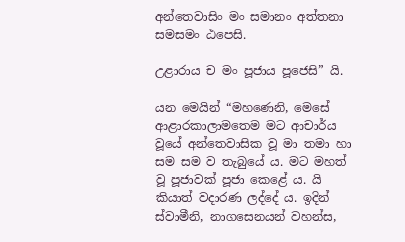අන්තෙවාසිං මං සමානං අත්තනා සමසමං ඨපෙසි.

උළාරාය ච මං පූජාය පූජෙසි” යි.

යන මෙයින් “මහණෙනි, මෙසේ ආළාරකාලාමතෙම මට ආචාර්ය වූයේ අන්තෙවාසික වූ මා තමා හා සම සම ව තැබුයේ ය. මට මහත් වූ පූජාවක් පූජා කෙළේ ය. යි කියාත් වදාරණ ලද්දේ ය. ඉදින් ස්වාමීනි, නාගසෙනයන් වහන්ස,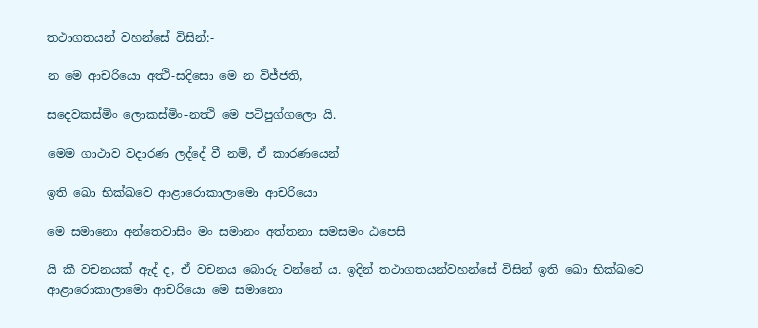තථාගතයන් වහන්සේ විසින්:-

න මෙ ආචරියො අත්‍ථි-සදිසො මෙ න විජ්ජති,

සදෙවකස්මිං ලොකස්මිං-නත්‍ථි මෙ පටිපුග්ගලො යි.

මෙම ගාථාව වදාරණ ලද්දේ වී නම්, ඒ කාරණයෙන්

ඉති ඛො භික්ඛවෙ ආළාරොකාලාමො ආචරියො

මෙ සමානො අන්තෙවාසිං මං සමානං අත්තනා සමසමං ඨපෙසි

යි කී වචනයක් ඇද් ද, ඒ වචනය බොරු වන්නේ ය. ඉදින් තථාගතයන්වහන්සේ විසින් ඉති ඛො භික්ඛවෙ ආළාරොකාලාමො ආචරියො මෙ සමානො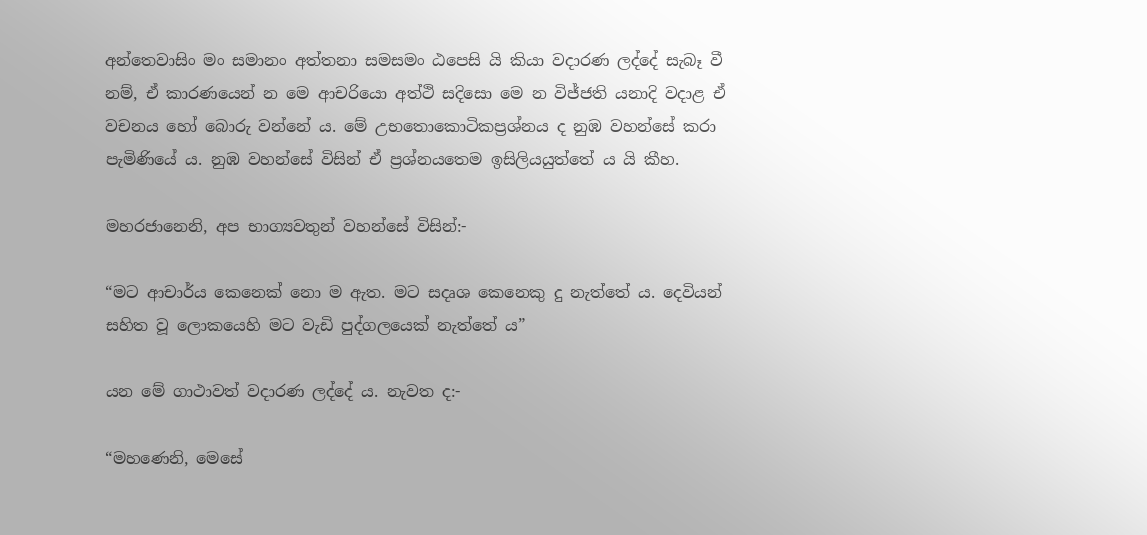අන්තෙවාසිං මං සමානං අත්තනා සමසමං ඨපෙසි යි කියා වදාරණ ලද්දේ සැබෑ වී නම්, ඒ කාරණයෙන් න මෙ ආචරියො අත්ථි සදිසො මෙ න විජ්ජති යනාදි වදාළ ඒ වචනය හෝ බොරු වන්නේ ය. මේ උභතොකොටිකප්‍ර‍ශ්නය ද නුඹ වහන්සේ කරා පැමිණියේ ය. නුඹ වහන්සේ විසින් ඒ ප්‍ර‍ශ්නයතෙම ඉසිලියයුත්තේ ය යි කීහ.

මහරජානෙනි, අප භාග්‍යවතුන් වහන්සේ විසින්:-

“මට ආචාර්ය කෙනෙක් නො ම ඇත. මට සදෘශ කෙනෙකු දු නැත්තේ ය. දෙවියන් සහිත වූ ලොකයෙහි මට වැඩි පුද්ගලයෙක් නැත්තේ ය”

යන මේ ගාථාවත් වදාරණ ලද්දේ ය. නැවත ද:-

“මහණෙනි, මෙසේ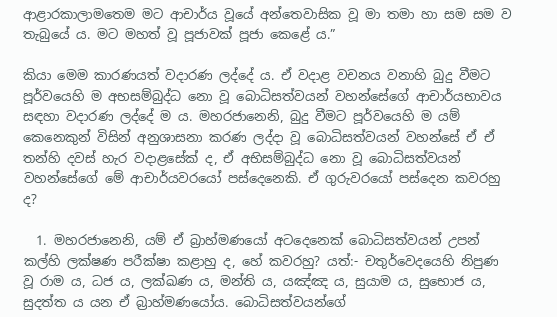ආළාරකාලාමතෙම මට ආචාර්ය වූයේ අන්තෙවාසික වූ මා තමා හා සම සම ව තැබුයේ ය. මට මහත් වූ පූජාවක් පූජා කෙළේ ය.”

කියා මෙම කාරණයත් වදාරණ ලද්දේ ය. ඒ වදාළ වචනය වනාහි බුදු වීමට පූර්වයෙහි ම අභසම්බුද්ධ නො වූ බොධිසත්වයන් වහන්සේගේ ආචාර්යභාවය සඳහා වදාරණ ලද්දේ ම ය. මහරජානෙනි, බුදු වීමට පූර්වයෙහි ම යම් කෙනෙකුන් විසින් අනුශාසනා කරණ ලද්දා වූ බොධිසත්වයන් වහන්සේ ඒ ඒ තන්හි දවස් හැර වදාළසේක් ද, ඒ අභිසම්බුද්ධ නො වූ බොධිසත්වයන් වහන්සේගේ මේ ආචාර්යවරයෝ පස්දෙනෙකි. ඒ ගුරුවරයෝ පස්දෙන කවරහු ද?

  1. මහරජානෙනි, යම් ඒ බ්‍රාහ්මණයෝ අටදෙනෙක් බොධිසත්වයන් උපන් කල්හි ලක්ෂණ පරීක්ෂා කළාහු ද, හේ කවරහු? යත්:- චතුර්වෙදයෙහි නිපුණ වූ රාම ය, ධජ ය, ලක්ඛණ ය, මන්ති ය, යඤ්ඤ ය, සුයාම ය, සුභොජ ය, සුදත්ත ය යන ඒ බ්‍රාහ්මණයෝය. බොධිසත්වයන්ගේ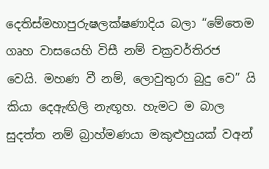දෙතිස්මහාපුරුෂලක්ෂණාදිය බලා “මේතෙම ගෘහ වාසයෙහි විසී නම් චක්‍ර‍වර්තිරජ වෙයි. මහණ වී නම්, ලොවුතුරා බුදු වෙ” යි කියා දෙඇඟිලි නැඟූහ. හැමට ම බාල සුදත්ත නම් බ්‍රාහ්මණයා මකුළුහුයක් වඅන්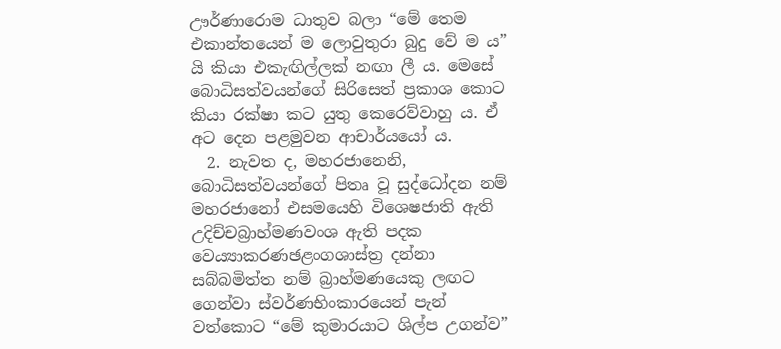ඌර්ණාරොම ධාතුව බලා “මේ තෙම එකාන්තයෙන් ම ලොවුතුරා බුදු වේ ම ය” යි කියා එකැඟිල්ලක් නඟා ලී ය. මෙසේ බොධිසත්වයන්ගේ සිරිසෙත් ප්‍ර‍කාශ කොට කියා රක්ෂා කට යුතු කෙරෙව්වාහු ය. ඒ අට දෙන පළමුවන ආචාර්යයෝ ය.
  2. නැවත ද, මහරජානෙනි, බොධිසත්වයන්ගේ පිතෘ වූ සුද්ධෝදන නම් මහරජානෝ එසමයෙහි විශෙෂජාති ඇති උදිච්චබ්‍රාහ්මණවංශ ඇති පදක වෙය්‍යාකරණඡළංගශාස්ත්‍ර‍ දන්නා සබ්බමිත්ත නම් බ්‍රාහ්මණයෙකු ලඟට ගෙන්වා ස්වර්ණභිංකාරයෙන් පැන් වත්කොට “මේ කුමාරයාට ශිල්ප උගන්ව”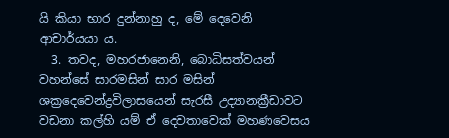යි කියා භාර දුන්නාහු ද, මේ දෙවෙනි ආචාර්යයා ය.
  3. තවද, මහරජානෙනි, බොධිසත්වයන් වහන්සේ සාරමසින් සාර මසින් ශක්‍රදෙවෙන්ද්‍ර‍විලාසයෙන් සැරසී උද්‍යානක්‍රීඩාවට වඩනා කල්හි යම් ඒ දෙවතාවෙක් මහණවෙසය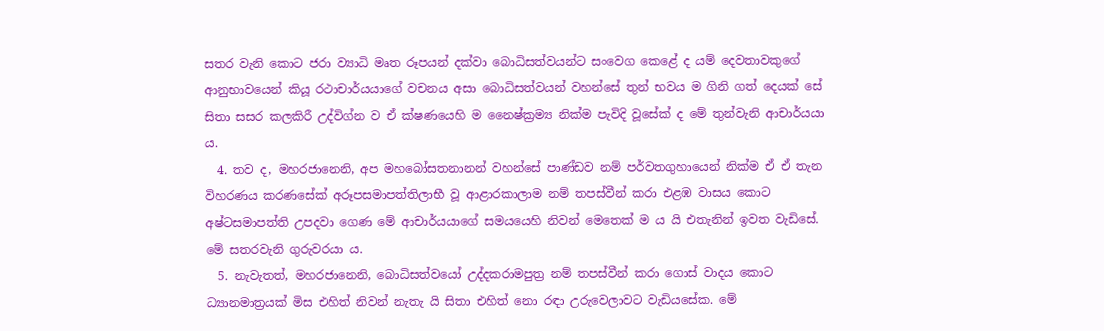සතර වැනි කොට ජරා ව්‍යාධි මෘත රූපයන් දක්වා බොධිසත්වයන්ට සංවෙග කෙළේ ද යම් දෙවතාවකුගේ ආනුභාවයෙන් කියූ රථාචාර්යයාගේ වචනය අසා බොධිසත්වයන් වහන්සේ තුන් භවය ම ගිනි ගත් දෙයක් සේ සිතා සසර කලකිරී උද්විග්න ව ඒ ක්ෂණයෙහි ම නෛෂ්ක්‍ර‍ම්‍ය නික්ම පැවිදි වූසේක් ද මේ තුන්වැනි ආචාර්යයා ය.
  4. තව ද, මහරජානෙනි, අප මහබෝසතනානන් වහන්සේ පාණ්ඩව නම් පර්වතගුහායෙන් නික්ම ඒ ඒ තැන විහරණය කරණසේක් අරූපසමාපත්තිලාභී වූ ආළාරකාලාම නම් තපස්වීන් කරා එළඹ වාසය කොට අෂ්ටසමාපත්ති උපදවා ගෙණ මේ ආචාර්යයාගේ සමයයෙහි නිවන් මෙතෙක් ම ය යි එතැනින් ඉවත වැඩිසේ. මේ සතරවැනි ගුරුවරයා ය.
  5. නැවැතත්, මහරජානෙනි, බොධිසත්වයෝ උද්දකරාමපුත්‍ර‍ නම් තපස්වීන් කරා ගොස් වාදය කොට ධ්‍යානමාත්‍ර‍යක් මිස එහිත් නිවන් නැතැ යි සිතා එහිත් නො රඳා උරුවෙලාවට වැඩියසේක. මේ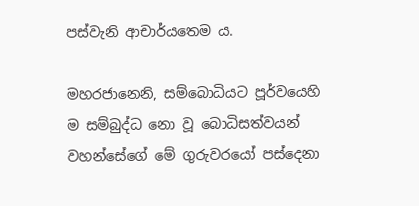පස්වැනි ආචාර්යතෙම ය.

මහරජානෙනි, සම්බොධියට පූර්වයෙහි ම සම්බුද්ධ නො වූ බොධිසත්වයන් වහන්සේගේ මේ ගුරුවරයෝ පස්දෙනා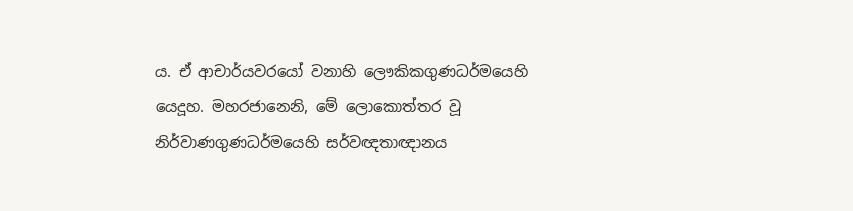ය. ඒ ආචාර්යවරයෝ වනාහි ලෞකිකගුණධර්මයෙහි යෙදූහ. මහරජානෙනි, මේ ලොකොත්තර වූ නිර්වාණගුණධර්මයෙහි සර්වඥතාඥානය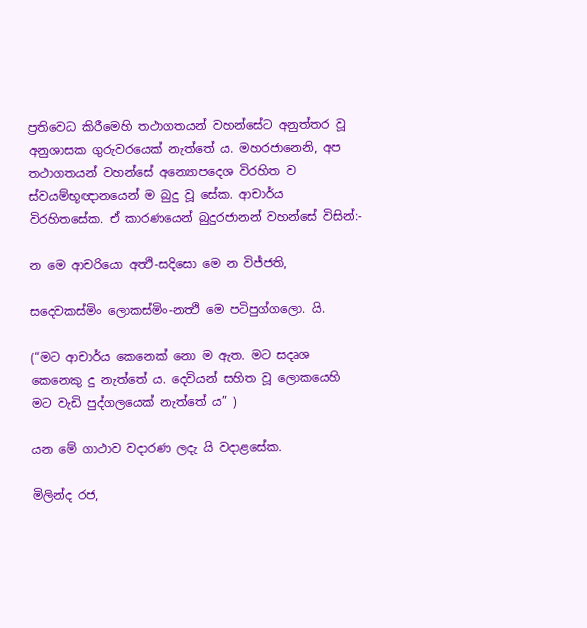ප්‍ර‍තිවෙධ කිරීමෙහි තථාගතයන් වහන්සේට අනුත්තර වූ අනුශාසක ගුරුවරයෙක් නැත්තේ ය. මහරජානෙනි, අප තථාගතයන් වහන්සේ අන්‍යොපදෙශ විරහිත ව ස්වයම්භූඥානයෙන් ම බුදු වූ සේක. ආචාර්ය විරහිතසේක. ඒ කාරණයෙන් බුදුරජානන් වහන්සේ විසින්:-

න මෙ ආචරියො අත්‍ථි-සදිසො මෙ න විජ්ජති,

සදෙවකස්මිං ලොකස්මිං-නත්‍ථි මෙ පටිපුග්ගලො. යි.

(“මට ආචාර්ය කෙනෙක් නො ම ඇත. මට සදෘශ කෙනෙකු දු නැත්තේ ය. දෙවියන් සහිත වූ ලොකයෙහි මට වැඩි පුද්ගලයෙක් නැත්තේ ය” )

යන මේ ගාථාව වදාරණ ලදැ යි වදාළසේක.

මිලින්ද රජ,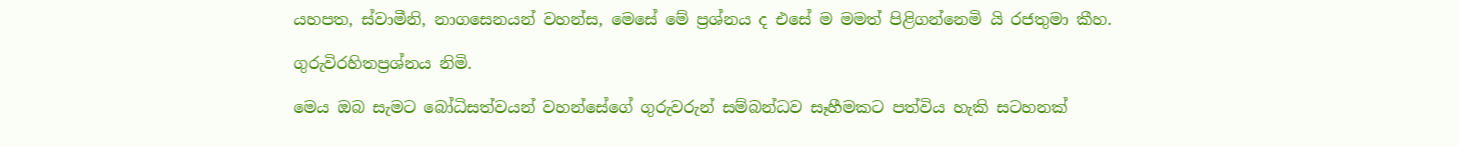යහපත, ස්වාමීනි, නාගසෙනයන් වහන්ස, මෙසේ මේ ප්‍ර‍ශ්නය ද එසේ ම මමත් පිළිගන්නෙමි යි රජතුමා කීහ.

ගුරුවිරහිතප්‍ර‍ශ්නය නිමි.

මෙය ඔබ සැමට බෝධිසත්වයන් වහන්සේගේ ගුරුවරුන් සම්බන්ධව සෑහීමකට පත්විය හැකි සටහනක්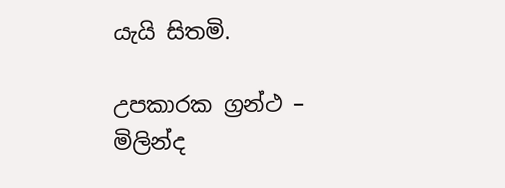යැයි සිතමි.

උපකාරක ග්‍රන්ථ – මිලින්ද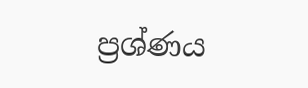ප්‍රශ්ණය